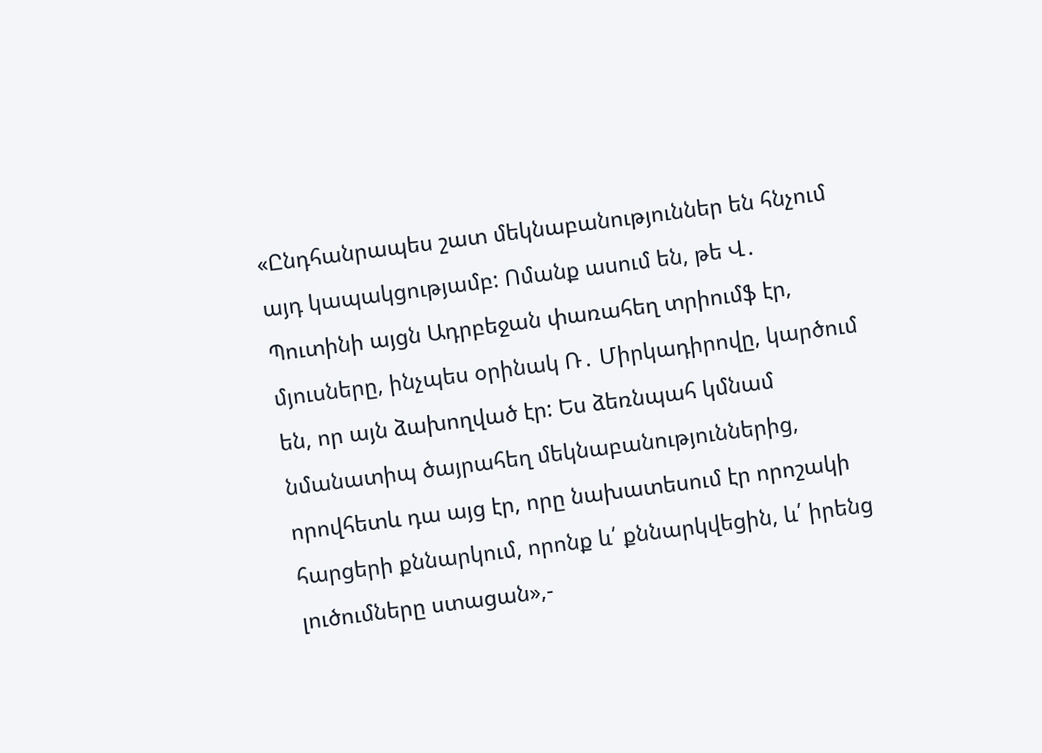«Ընդհանրապես շատ մեկնաբանություններ են հնչում այդ կապակցությամբ: Ոմանք ասում են, թե Վ․ Պուտինի այցն Ադրբեջան փառահեղ տրիումֆ էր, մյուսները, ինչպես օրինակ Ռ․ Միրկադիրովը, կարծում են, որ այն ձախողված էր: Ես ձեռնպահ կմնամ նմանատիպ ծայրահեղ մեկնաբանություններից, որովհետև դա այց էր, որը նախատեսում էր որոշակի հարցերի քննարկում, որոնք և՛ քննարկվեցին, և՛ իրենց լուծումները ստացան»,-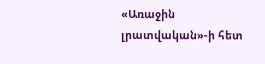«Առաջին լրատվական»-ի հետ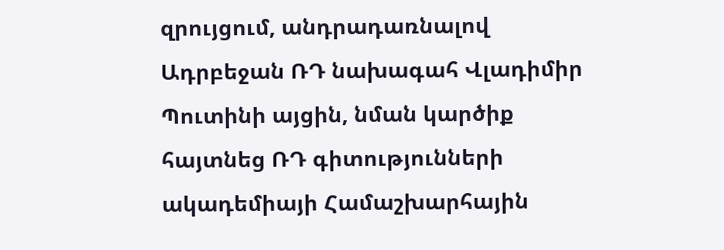զրույցում, անդրադառնալով Ադրբեջան ՌԴ նախագահ Վլադիմիր Պուտինի այցին, նման կարծիք հայտնեց ՌԴ գիտությունների ակադեմիայի Համաշխարհային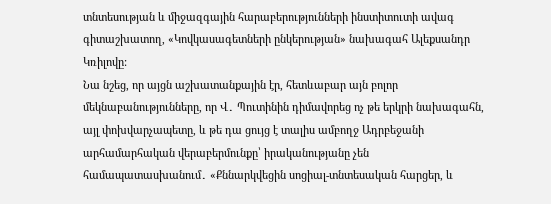տնտեսության և միջազգային հարաբերությունների ինստիտուտի ավագ գիտաշխատող, «Կովկասագետների ընկերության» նախագահ Ալեքսանդր Կռիլովը:
Նա նշեց, որ այցն աշխատանքային էր, հետևաբար այն բոլոր մեկնաբանությունները, որ Վ․ Պուտինին դիմավորեց ոչ թե երկրի նախագահն, այլ փոխվարչապետը, և թե դա ցույց է տալիս ամբողջ Ադրբեջանի արհամարհական վերաբերմունքը՝ իրականությանը չեն համապատասխանում․ «Քննարկվեցին սոցիալ-տնտեսական հարցեր, և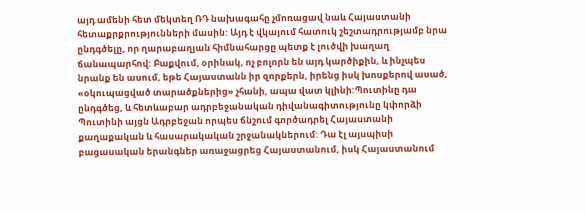այդ ամենի հետ մեկտեղ ՌԴ նախագահը չմոռացավ նաև Հայաստանի հետաքրքրությունների մասին: Այդ է վկայում հատուկ շեշտադրությամբ նրա ընդգծելը, որ ղարաբաղյան հիմնահարցը պետք է լուծվի խաղաղ ճանապարհով: Բաքվում, օրինակ, ոչ բոլորն են այդ կարծիքին, և ինչպես նրանք են ասում, եթե Հայաստանն իր զորքերն, իրենց իսկ խոսքերով ասած, «օկուպացված տարածքներից» չհանի, ապա վատ կլինի:Պուտինը դա ընդգծեց, և հետևաբար ադրբեջանական դիվանագիտությունը կփորձի Պուտինի այցն Ադրբեջան որպես ճնշում գործադրել Հայաստանի քաղաքական և հասարակական շրջանակներում: Դա էլ այսպիսի բացասական երանգներ առաջացրեց Հայաստանում, իսկ Հայաստանում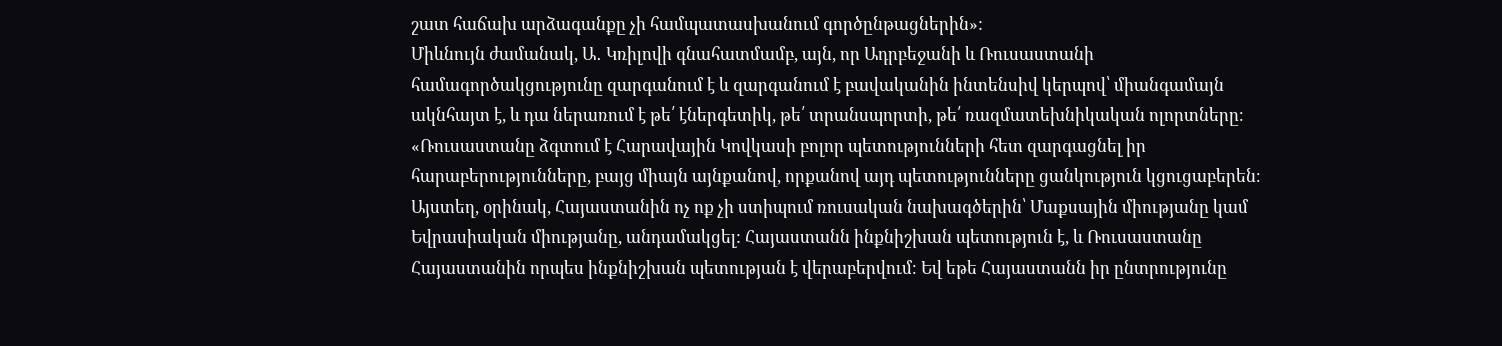շատ հաճախ արձագանքը չի համպատասխանում գործընթացներին»:
Միևնույն ժամանակ, Ա․ Կռիլովի գնահատմամբ, այն, որ Ադրբեջանի և Ռուսաստանի համագործակցությունը զարգանում է և զարգանում է բավականին ինտենսիվ կերպով՝ միանգամայն ակնհայտ է, և դա ներառում է թե՛ էներգետիկ, թե՛ տրանսպորտի, թե՛ ռազմատեխնիկական ոլորտները։
«Ռուսաստանը ձգտում է Հարավային Կովկասի բոլոր պետությունների հետ զարգացնել իր հարաբերությունները, բայց միայն այնքանով, որքանով այդ պետությունները ցանկություն կցուցաբերեն։ Այստեղ, օրինակ, Հայաստանին ոչ ոք չի ստիպում ռուսական նախագծերին՝ Մաքսային միությանը կամ Եվրասիական միությանը, անդամակցել: Հայաստանն ինքնիշխան պետություն է, և Ռուսաստանը Հայաստանին որպես ինքնիշխան պետության է վերաբերվում։ Եվ եթե Հայաստանն իր ընտրությունը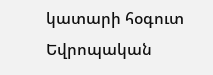կատարի հօգուտ Եվրոպական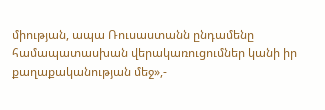միության, ապա Ռուսաստանն ընդամենը համապատասխան վերակառուցումներ կանի իր քաղաքականության մեջ»,-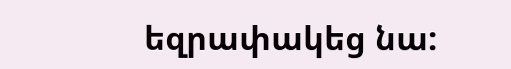եզրափակեց նա: